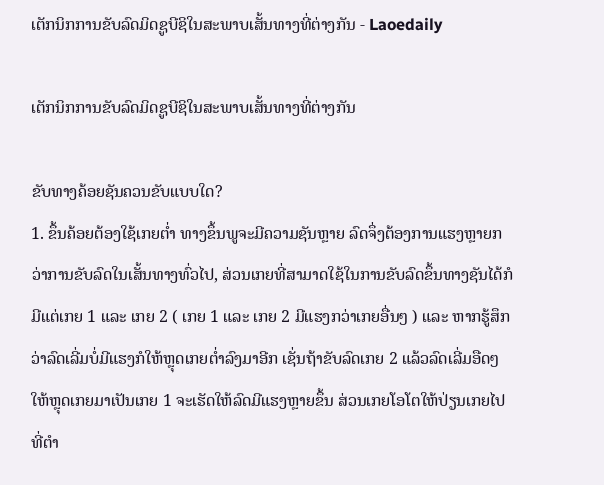ເຕັກນິກການຂັບລົດມິດຊູບີຊິໃນສະພາບເສັ້ນທາງທີ່ຕ່າງກັນ - Laoedaily

ເຕັກນິກການຂັບລົດມິດຊູບີຊິໃນສະພາບເສັ້ນທາງທີ່ຕ່າງກັນ

ຂັບທາງຄ້ອຍຊັນຄວນຂັບແບບໃດ?
1. ຂຶ້ນຄ້ອຍຕ້ອງໃຊ້ເກຍຕໍ່າ ທາງຂຶ້ນພູຈະມີຄວາມຊັນຫຼາຍ ລົດຈຶ່ງຕ້ອງການແຮງຫຼາຍກວ່າການຂັບລົດໃນເສັ້ນທາງທົ່ວໄປ, ສ່ວນເກຍທີ່ສາມາດໃຊ້ໃນການຂັບລົດຂຶ້ນທາງຊັນໄດ້ກໍມີແຕ່ເກຍ 1 ແລະ ເກຍ 2 ( ເກຍ 1 ແລະ ເກຍ 2 ມີແຮງກວ່າເກຍອື່ນໆ ) ແລະ ຫາກຮູ້ສຶກວ່າລົດເລີ່ມບໍ່ມີແຮງກໍໃຫ້ຫຼຸດເກຍຕໍ່າລົງມາອີກ ເຊັ່ນຖ້າຂັບລົດເກຍ 2 ແລ້ວລົດເລີ່ມອືດໆໃຫ້ຫຼຸດເກຍມາເປັນເກຍ 1 ຈະເຮັດໃຫ້ລົດມີແຮງຫຼາຍຂຶ້ນ ສ່ວນເກຍໂອໂຕໃຫ້ປ່ຽນເກຍໄປທີ່ຕໍາ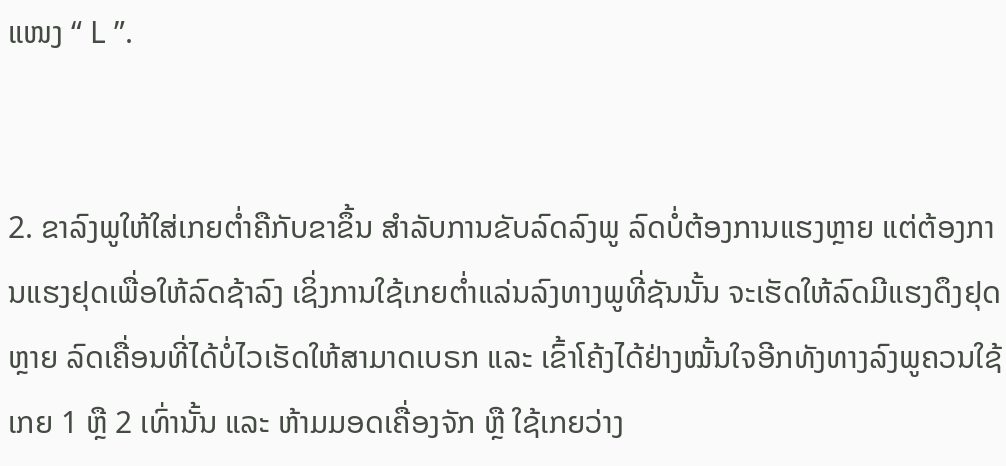ແໜງ “ L ”.


2. ຂາລົງພູໃຫ້ໃສ່ເກຍຕໍ່າຄືກັບຂາຂຶ້ນ ສໍາລັບການຂັບລົດລົງພູ ລົດບໍ່ຕ້ອງການແຮງຫຼາຍ ແຕ່ຕ້ອງການແຮງຢຸດເພື່ອໃຫ້ລົດຊ້າລົງ ເຊິ່ງການໃຊ້ເກຍຕໍ່າແລ່ນລົງທາງພູທີ່ຊັນນັ້ນ ຈະເຮັດໃຫ້ລົດມີແຮງດຶງຢຸດຫຼາຍ ລົດເຄື່ອນທີ່ໄດ້ບໍ່ໄວເຮັດໃຫ້ສາມາດເບຣກ ແລະ ເຂົ້າໂຄ້ງໄດ້ຢ່າງໝັ້ນໃຈອີກທັງທາງລົງພູຄວນໃຊ້ເກຍ 1 ຫຼື 2 ເທົ່ານັ້ນ ແລະ ຫ້າມມອດເຄື່ອງຈັກ ຫຼື ໃຊ້ເກຍວ່າງ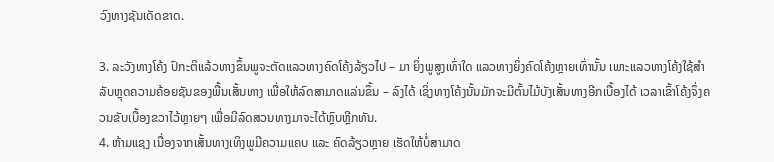ວົງທາງຊັນເດັດຂາດ.

3. ລະວັງທາງໂຄ້ງ ປົກະຕິແລ້ວທາງຂຶ້ນພູຈະຕັດແລວທາງຄົດໂຄ້ງລ້ຽວໄປ – ມາ ຍິ່ງພູສູງເທົ່າໃດ ແລວທາງຍິ່ງຄົດໂຄ້ງຫຼາຍເທົ່ານັ້ນ ເພາະແລວທາງໂຄ້ງໃຊ້ສໍາລັບຫຼຸດຄວາມຄ້ອຍຊັນຂອງພື້ນເສັ້ນທາງ ເພື່ອໃຫ້ລົດສາມາດແລ່ນຂຶ້ນ – ລົງໄດ້ ເຊິ່ງທາງໂຄ້ງນັ້ນມັກຈະມີຕົ້ນໄມ້ບັງເສັ້ນທາງອີກເບື້ອງໄດ້ ເວລາເຂົ້າໂຄ້ງຈຶ່ງຄວນຂັບເບື້ອງຂວາໄວ້ຫຼາຍໆ ເພື່ອມີລົດສວນທາງມາຈະໄດ້ຫຼົບຫຼີກທັນ.
4. ຫ້າມແຊງ ເນື່ອງຈາກເສັ້ນທາງເທິງພູມີຄວາມແຄບ ແລະ ຄົດລ້ຽວຫຼາຍ ເຮັດໃຫ້ບໍ່ສາມາດ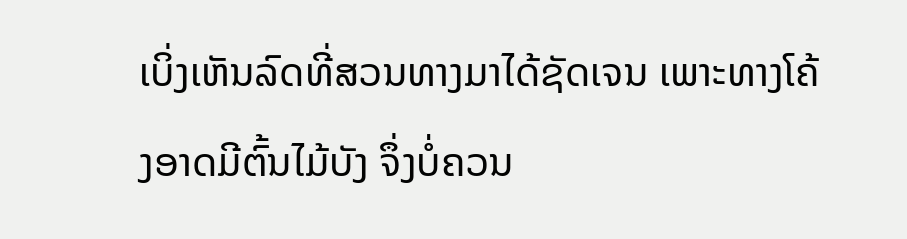ເບິ່ງເຫັນລົດທີ່ສວນທາງມາໄດ້ຊັດເຈນ ເພາະທາງໂຄ້ງອາດມີຕົ້ນໄມ້ບັງ ຈຶ່ງບໍ່ຄວນ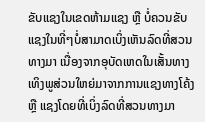ຂັບແຊງໃນເຂດຫ້າມແຊງ ຫຼື ບໍ່ຄວນຂັບແຊງໃນທີ່ໆບໍ່ສາມາດເບິ່ງເຫັນລົດທີ່ສວນທາງມາ ເນື່ອງຈາກອຸບັດເຫດໃນເສັ້ນທາງເທິງພູສ່ວນໃຫຍ່ມາຈາກການແຊງທາງໂຄ້ງ ຫຼື ແຊງໂດຍທີ່ເບິ່ງລົດທີ່ສວນທາງມາ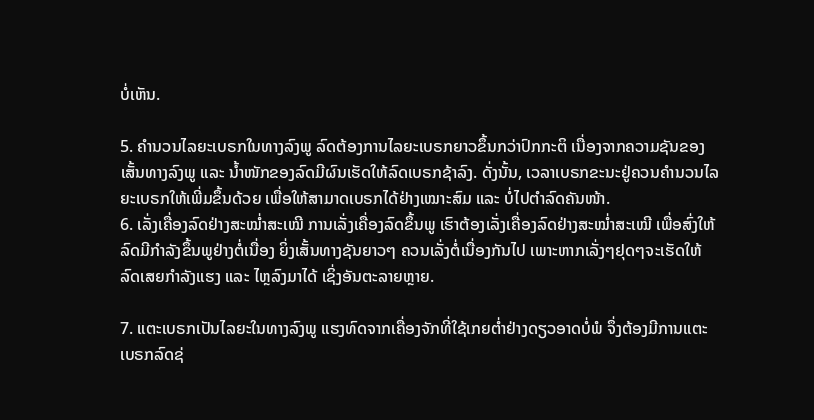ບໍ່ເຫັນ.

5. ຄໍານວນໄລຍະເບຣກໃນທາງລົງພູ ລົດຕ້ອງການໄລຍະເບຣກຍາວຂຶ້ນກວ່າປົກກະຕິ ເນື່ອງຈາກຄວາມຊັນຂອງເສັ້ນທາງລົງພູ ແລະ ນໍ້າໜັກຂອງລົດມີຜົນເຮັດໃຫ້ລົດເບຣກຊ້າລົງ. ດັ່ງນັ້ນ, ເວລາເບຣກຂະນະຢູ່ຄວນຄໍານວນໄລຍະເບຣກໃຫ້ເພີ່ມຂຶ້ນດ້ວຍ ເພື່ອໃຫ້ສາມາດເບຣກໄດ້ຢ່າງເໝາະສົມ ແລະ ບໍ່ໄປຕໍາລົດຄັນໜ້າ.
6. ເລັ່ງເຄື່ອງລົດຢ່າງສະໝໍ່າສະເໝີ ການເລັ່ງເຄື່ອງລົດຂຶ້ນພູ ເຮົາຕ້ອງເລັ່ງເຄື່ອງລົດຢ່າງສະໝໍ່າສະເໝີ ເພື່ອສົ່ງໃຫ້ລົດມີກໍາລັງຂຶ້ນພູຢ່າງຕໍ່ເນື່ອງ ຍິ່ງເສັ້ນທາງຊັນຍາວໆ ຄວນເລັ່ງຕໍ່ເນື່ອງກັນໄປ ເພາະຫາກເລັ່ງໆຢຸດໆຈະເຮັດໃຫ້ລົດເສຍກໍາລັງແຮງ ແລະ ໄຫຼລົງມາໄດ້ ເຊິ່ງອັນຕະລາຍຫຼາຍ.

7. ແຕະເບຣກເປັນໄລຍະໃນທາງລົງພູ ແຮງທົດຈາກເຄື່ອງຈັກທີ່ໃຊ້ເກຍຕໍ່າຢ່າງດຽວອາດບໍ່ພໍ ຈຶ່ງຕ້ອງມີການແຕະເບຣກລົດຊ່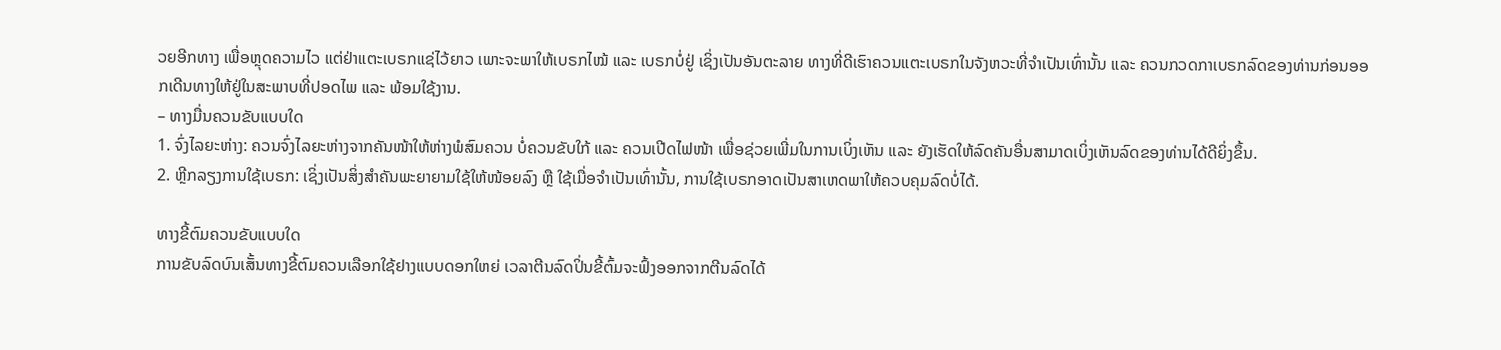ວຍອີກທາງ ເພື່ອຫຼຸດຄວາມໄວ ແຕ່ຢ່າແຕະເບຣກແຊ່ໄວ້ຍາວ ເພາະຈະພາໃຫ້ເບຣກໄໝ້ ແລະ ເບຣກບໍ່ຢູ່ ເຊິ່ງເປັນອັນຕະລາຍ ທາງທີ່ດີເຮົາຄວນແຕະເບຣກໃນຈັງຫວະທີ່ຈໍາເປັນເທົ່ານັ້ນ ແລະ ຄວນກວດກາເບຣກລົດຂອງທ່ານກ່ອນອອກເດີນທາງໃຫ້ຢູ່ໃນສະພາບທີ່ປອດໄພ ແລະ ພ້ອມໃຊ້ງານ.
– ທາງມື່ນຄວນຂັບແບບໃດ
1. ຈົ່ງໄລຍະຫ່າງ: ຄວນຈົ່ງໄລຍະຫ່າງຈາກຄັນໜ້າໃຫ້ຫ່າງພໍສົມຄວນ ບໍ່ຄວນຂັບໃກ້ ແລະ ຄວນເປີດໄຟໜ້າ ເພື່ອຊ່ວຍເພີ່ມໃນການເບິ່ງເຫັນ ແລະ ຍັງເຮັດໃຫ້ລົດຄັນອື່ນສາມາດເບິ່ງເຫັນລົດຂອງທ່ານໄດ້ດີຍິ່ງຂຶ້ນ.
2. ຫຼີກລຽງການໃຊ້ເບຣກ: ເຊິ່ງເປັນສິ່ງສໍາຄັນພະຍາຍາມໃຊ້ໃຫ້ໜ້ອຍລົງ ຫຼື ໃຊ້ເມື່ອຈໍາເປັນເທົ່ານັ້ນ, ການໃຊ້ເບຣກອາດເປັນສາເຫດພາໃຫ້ຄວບຄຸມລົດບໍ່ໄດ້.

ທາງຂີ້ຕົມຄວນຂັບແບບໃດ
ການຂັບລົດບົນເສັ້ນທາງຂີ້ຕົມຄວນເລືອກໃຊ້ຢາງແບບດອກໃຫຍ່ ເວລາຕີນລົດປິ່ນຂີ້ຕົ້ມຈະຟົ້ງອອກຈາກຕີນລົດໄດ້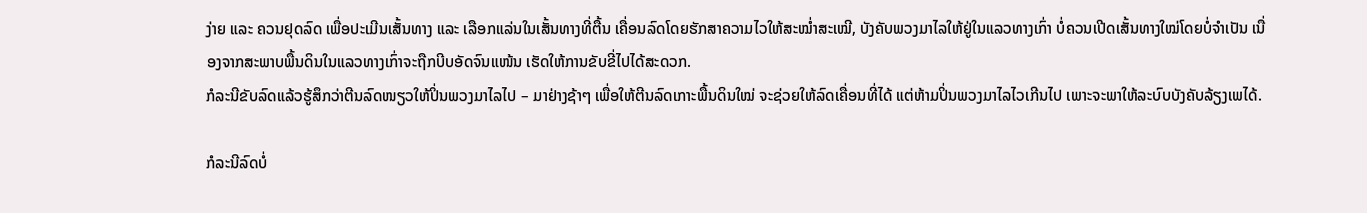ງ່າຍ ແລະ ຄວນຢຸດລົດ ເພື່ອປະເມີນເສັ້ນທາງ ແລະ ເລືອກແລ່ນໃນເສັ້ນທາງທີ່ຕື້ນ ເຄື່ອນລົດໂດຍຮັກສາຄວາມໄວໃຫ້ສະໝໍ່າສະເໝີ, ບັງຄັບພວງມາໄລໃຫ້ຢູ່ໃນແລວທາງເກົ່າ ບໍ່ຄວນເປີດເສັ້ນທາງໃໝ່ໂດຍບໍ່ຈໍາເປັນ ເນື່ອງຈາກສະພາບພື້ນດິນໃນແລວທາງເກົ່າຈະຖືກບີບອັດຈົນແໜ້ນ ເຮັດໃຫ້ການຂັບຂີ່ໄປໄດ້ສະດວກ.
ກໍລະນີຂັບລົດແລ້ວຮູ້ສຶກວ່າຕີນລົດໜຽວໃຫ້ປິ່ນພວງມາໄລໄປ – ມາຢ່າງຊ້າໆ ເພື່ອໃຫ້ຕີນລົດເກາະພື້ນດິນໃໝ່ ຈະຊ່ວຍໃຫ້ລົດເຄື່ອນທີ່ໄດ້ ແຕ່ຫ້າມປິ່ນພວງມາໄລໄວເກີນໄປ ເພາະຈະພາໃຫ້ລະບົບບັງຄັບລ້ຽງເພໄດ້.

ກໍລະນີລົດບໍ່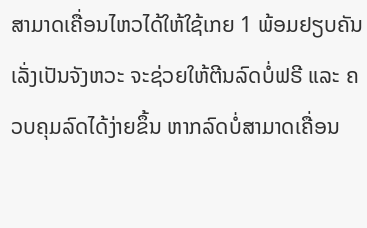ສາມາດເຄື່ອນໄຫວໄດ້ໃຫ້ໃຊ້ເກຍ 1 ພ້ອມຢຽບຄັນເລັ່ງເປັນຈັງຫວະ ຈະຊ່ວຍໃຫ້ຕີນລົດບໍ່ຟຣີ ແລະ ຄວບຄຸມລົດໄດ້ງ່າຍຂຶ້ນ ຫາກລົດບໍ່ສາມາດເຄື່ອນ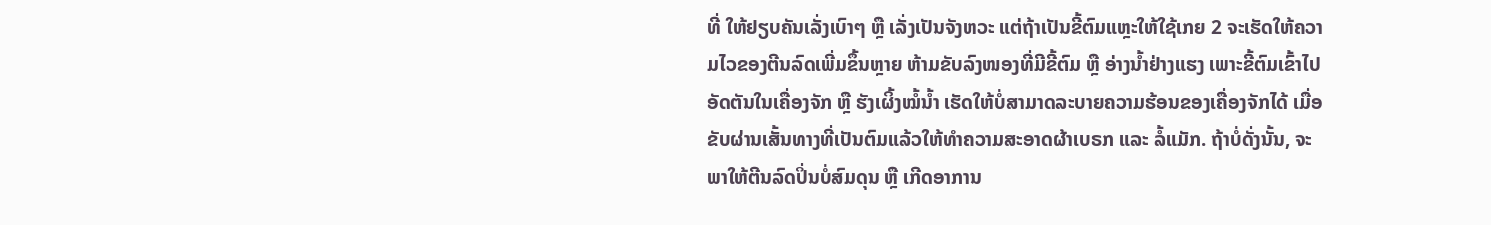ທີ່ ໃຫ້ຢຽບຄັນເລັ່ງເບົາໆ ຫຼື ເລັ່ງເປັນຈັງຫວະ ແຕ່ຖ້າເປັນຂີ້ຕົມແຫຼະໃຫ້ໃຊ້ເກຍ 2 ຈະເຮັດໃຫ້ຄວາມໄວຂອງຕີນລົດເພີ່ມຂຶ້ນຫຼາຍ ຫ້າມຂັບລົງໜອງທີ່ມີຂີ້ຕົມ ຫຼື ອ່າງນໍ້າຢ່າງແຮງ ເພາະຂີ້ຕົມເຂົ້າໄປອັດຕັນໃນເຄື່ອງຈັກ ຫຼື ຮັງເຜິ້ງໝໍ້ນໍ້າ ເຮັດໃຫ້ບໍ່ສາມາດລະບາຍຄວາມຮ້ອນຂອງເຄື່ອງຈັກໄດ້ ເມື່ອຂັບຜ່ານເສັ້ນທາງທີ່ເປັນຕົມແລ້ວໃຫ້ທໍາຄວາມສະອາດຜ້າເບຣກ ແລະ ລໍ້ແມັກ. ຖ້າບໍ່ດັ່ງນັ້ນ, ຈະພາໃຫ້ຕີນລົດປິ່ນບໍ່ສົມດຸນ ຫຼື ເກີດອາການ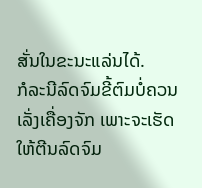ສັ່ນໃນຂະນະແລ່ນໄດ້.
ກໍລະນີລົດຈົມຂີ້ຕົມບໍ່ຄວນເລັ່ງເຄື່ອງຈັກ ເພາະຈະເຮັດໃຫ້ຕີນລົດຈົມ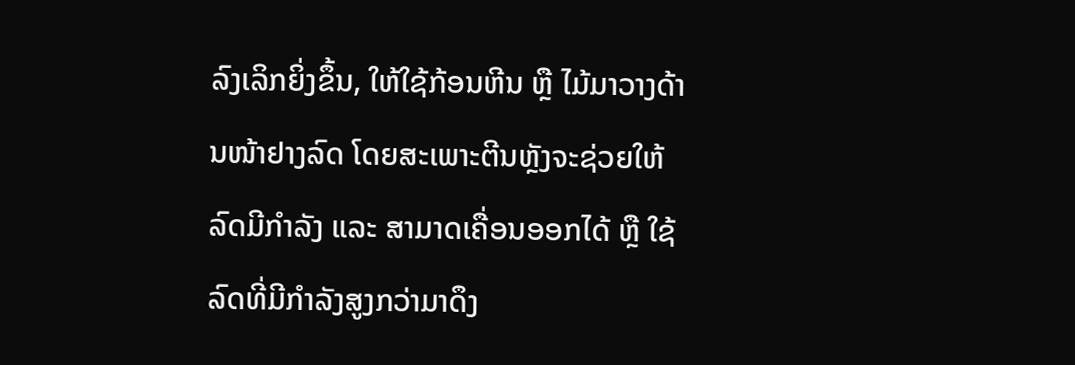ລົງເລິກຍິ່ງຂຶ້ນ, ໃຫ້ໃຊ້ກ້ອນຫີນ ຫຼື ໄມ້ມາວາງດ້ານໜ້າຢາງລົດ ໂດຍສະເພາະຕີນຫຼັງຈະຊ່ວຍໃຫ້ລົດມີກໍາລັງ ແລະ ສາມາດເຄື່ອນອອກໄດ້ ຫຼື ໃຊ້ລົດທີ່ມີກໍາລັງສູງກວ່າມາດຶງ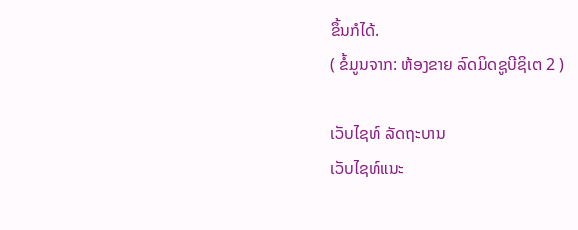ຂຶ້ນກໍໄດ້.
( ຂໍ້ມູນຈາກ: ຫ້ອງຂາຍ ລົດມິດຊູບີຊິເຕ 2 )

ເວັບໄຊທ໌ ລັດຖະບານ
ເວັບໄຊທ໌ແນະ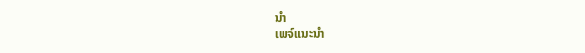ນຳ
ເພຈ໌ແນະນຳ